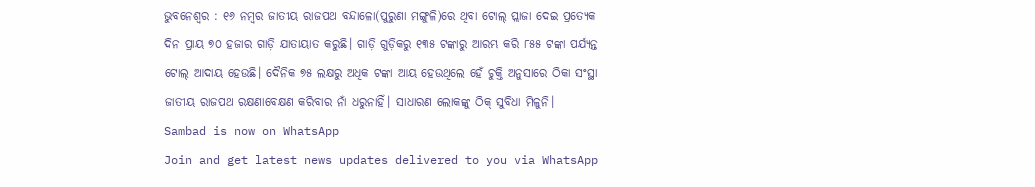ଭୁବନେଶ୍ବର : ୧୬ ନମ୍ବର ଜାତୀୟ ରାଜପଥ ବନ୍ଦାଳୋ(ପୁରୁଣା ମଙ୍ଗୁଳି)ରେ ଥିବା ଟୋଲ୍ ପ୍ଲାଜା ଦେଇ ପ୍ରତ୍ୟେକ ଦିନ ପ୍ରାୟ ୭୦ ହଜାର ଗାଡ଼ି ଯାତାୟାତ କରୁଛି। ଗାଡ଼ି ଗୁଡ଼ିକରୁ ୧୩୫ ଟଙ୍କାରୁ ଆରମ୍ଭ କରି ୮୫୫ ଟଙ୍କା ପର୍ଯ୍ୟନ୍ତ ଟୋଲ୍ ଆଦାୟ ହେଉଛି। ଦୈନିକ ୭୫ ଲକ୍ଷରୁ ଅଧିକ ଟଙ୍କା ଆୟ ହେଉଥିଲେ ହେଁ ଚୁକ୍ତି ଅନୁସାରେ ଠିକା ସଂସ୍ଥା ଜାତୀୟ ରାଜପଥ ରକ୍ଷଣାବେକ୍ଷଣ କରିବାର ନାଁ ଧରୁନାହିଁ। ସାଧାରଣ ଲୋକଙ୍କୁ ଠିକ୍ ସୁବିଧା ମିଳୁନି।
Sambad is now on WhatsApp
Join and get latest news updates delivered to you via WhatsApp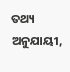ତଥ୍ୟ ଅନୁଯାୟୀ,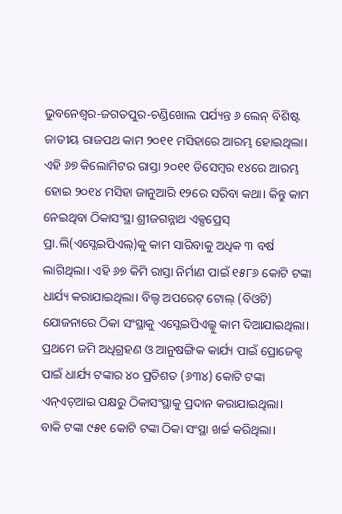ଭୁବନେଶ୍ବର-ଜଗତପୁର-ଚଣ୍ଡିଖୋଲ ପର୍ଯ୍ୟନ୍ତ ୬ ଲେନ୍ ବିଶିଷ୍ଟ ଜାତୀୟ ରାଜପଥ କାମ ୨୦୧୧ ମସିହାରେ ଆରମ୍ଭ ହୋଇଥିଲା। ଏହି ୬୭ କିଲୋମିଟର ରାସ୍ତା ୨୦୧୧ ଡିସେମ୍ବର ୧୪ରେ ଆରମ୍ଭ ହୋଇ ୨୦୧୪ ମସିହା ଜାନୁଆରି ୧୨ରେ ସରିବା କଥା। କିନ୍ତୁ କାମ ନେଇଥିବା ଠିକାସଂସ୍ଥା ଶ୍ରୀଜଗନ୍ନାଥ ଏକ୍ସପ୍ରେସ୍ ପ୍ରା.ଲି(ଏସ୍ଜେଇପିଏଲ୍)କୁ କାମ ସାରିବାକୁ ଅଧିକ ୩ ବର୍ଷ ଲାଗିଥିଲା। ଏହି ୬୭ କିମି ରାସ୍ତା ନିର୍ମାଣ ପାଇଁ ୧୫୮୬ କୋଟି ଟଙ୍କା ଧାର୍ଯ୍ୟ କରାଯାଇଥିଲା। ବିଲ୍ଡ ଅପରେଟ୍ ଟୋଲ୍ (ବିଓଟି) ଯୋଜନାରେ ଠିକା ସଂସ୍ଥାକୁ ଏସ୍ଜେଇପିଏଲ୍କୁ କାମ ଦିଆଯାଇଥିଲା। ପ୍ରଥମେ ଜମି ଅଧିଗ୍ରହଣ ଓ ଆନୁଷଙ୍ଗିକ କାର୍ଯ୍ୟ ପାଇଁ ପ୍ରୋଜେକ୍ଟ ପାଇଁ ଧାର୍ଯ୍ୟ ଟଙ୍କାର ୪୦ ପ୍ରତିଶତ (୬୩୪) କୋଟି ଟଙ୍କା ଏନ୍ଏଚ୍ଆଇ ପକ୍ଷରୁ ଠିକାସଂସ୍ଥାକୁ ପ୍ରଦାନ କରାଯାଇଥିଲା।
ବାକି ଟଙ୍କା ୯୫୧ କୋଟି ଟଙ୍କା ଠିକା ସଂସ୍ଥା ଖର୍ଚ୍ଚ କରିଥିଲା।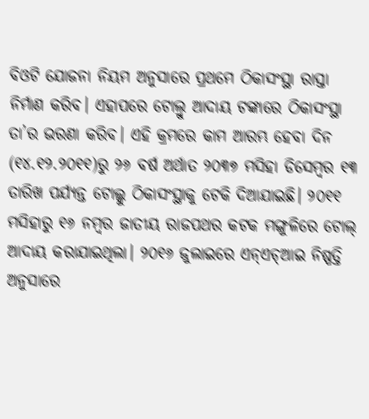ବିଓଟି ଯୋଜନା ନିୟମ ଅନୁସାରେ ପ୍ରଥମେ ଠିକାସଂସ୍ଥା ରାସ୍ତା ନିର୍ମାଣ କରିବ। ଏହାପରେ ଟୋଲ୍ରୁ ଆଦାୟ ଟଙ୍କାରେ ଠିକାସଂସ୍ଥା ତା’ର ଭରଣା କରିବ। ଏହି କ୍ରମରେ କାମ ଆରମ୍ଭ ହେବା ଦିନ (୧୪.୧୨.୨୦୧୧)ରୁ ୨୬ ବର୍ଷ ଅର୍ଥାତ ୨୦୩୭ ମସିହା ଡିସେମ୍ବର ୧୩ ତାରିଖ ପର୍ଯ୍ୟନ୍ତ ଟୋଲ୍କୁ ଠିକାସଂସ୍ଥାକୁ ଟେକି ଦିଆଯାଇଛି। ୨୦୧୧ ମସିହାରୁ ୧୬ ନମ୍ବର ଜାତୀୟ ରାଜପଥର କଟକ ମଙ୍ଗୁଳିରେ ଟୋଲ୍ ଆଦାୟ କରାଯାଇଥିଲା। ୨୦୧୬ ଜୁଲାଇରେ ଏନ୍ଏଚ୍ଆଇ ନିଷ୍ପତ୍ତି ଅନୁସାରେ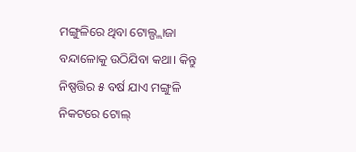ମଙ୍ଗୁଳିରେ ଥିବା ଟୋଲ୍ପ୍ଲାଜା ବନ୍ଦାଳୋକୁ ଉଠିଯିବା କଥା। କିନ୍ତୁ ନିଷ୍ପତ୍ତିର ୫ ବର୍ଷ ଯାଏ ମଙ୍ଗୁଳି ନିକଟରେ ଟୋଲ୍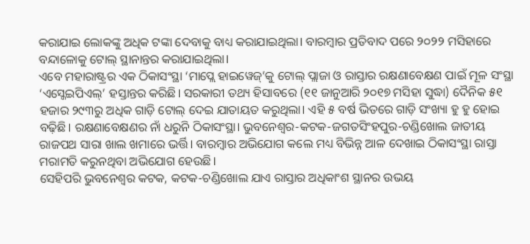କରାଯାଇ ଲୋକଙ୍କୁ ଅଧିକ ଟଙ୍କା ଦେବାକୁ ବାଧ୍ୟ କରାଯାଇଥିଲା। ବାରମ୍ବାର ପ୍ରତିବାଦ ପରେ ୨୦୨୨ ମସିହାରେ ବନ୍ଦାଳୋକୁ ଟୋଲ୍ ସ୍ଥାନାନ୍ତର କରାଯାଇଥିଲା।
ଏବେ ମହାରାଷ୍ଟ୍ରର ଏକ ଠିକାସଂସ୍ଥା ‘ମାପ୍ଲେ ହାଇୱେଜ୍’କୁ ଟୋଲ୍ ପ୍ଲାଜା ଓ ରାସ୍ତାର ରକ୍ଷଣାବେକ୍ଷଣ ପାଇଁ ମୂଳ ସଂସ୍ଥା ‘ଏସ୍ଜେଇପିଏଲ୍’ ହସ୍ତାନ୍ତର କରିଛି। ସରକାରୀ ତଥ୍ୟ ହିସାବରେ (୧୧ ଜାନୁଆରି ୨୦୧୭ ମସିହା ସୁଦ୍ଧା) ଦୈନିକ ୫୧ ହଜାର ୨୯୩ରୁ ଅଧିକ ଗାଡ଼ି ଟୋଲ୍ ଦେଇ ଯାତାୟତ କରୁଥିଲା। ଏହି ୫ ବର୍ଷ ଭିତରେ ଗାଡ଼ି ସଂଖ୍ୟା ହୁ ହୁ ହୋଇ ବଢ଼ିଛି। ରକ୍ଷଣାବେକ୍ଷଣର ନାଁ ଧରୁନି ଠିକାସଂସ୍ଥା। ଭୁବନେଶ୍ବର-କଟକ-ଜଗତସିଂହପୁର-ଚଣ୍ଡିଖୋଲ ଜାତୀୟ ରାଜପଥ ସାରା ଖାଲ ଖମାରେ ଭର୍ତ୍ତି। ବାରମ୍ବାର ଅଭିଯୋଗ କଲେ ମଧ୍ୟ ବିଭିନ୍ନ ଆଳ ଦେଖାଇ ଠିକାସଂସ୍ଥା ରାସ୍ତା ମରାମତି କରୁନଥିବା ଅଭିଯୋଗ ହେଉଛି।
ସେହିପରି ଭୁବନେଶ୍ବର କଟକ, କଟକ-ଚଣ୍ଡିଖୋଲ ଯାଏ ରାସ୍ତାର ଅଧିକାଂଶ ସ୍ଥାନର ଉଭୟ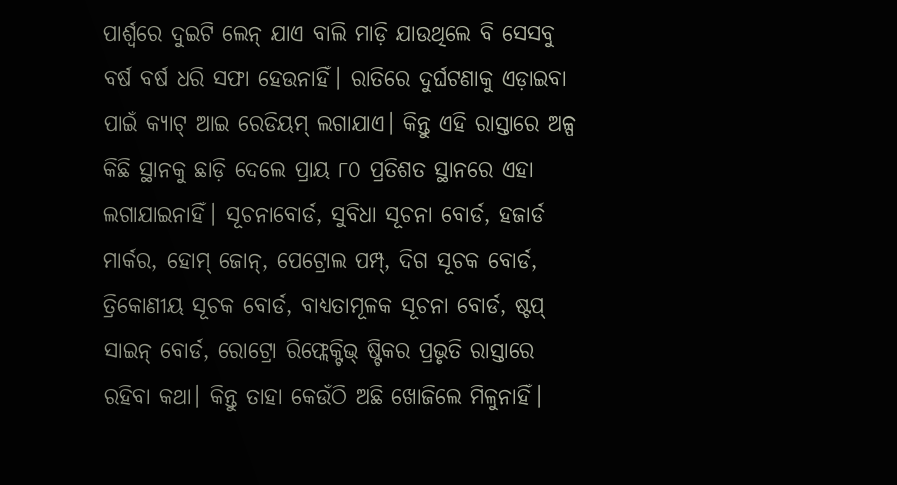ପାର୍ଶ୍ବରେ ଦୁଇଟି ଲେନ୍ ଯାଏ ବାଲି ମାଡ଼ି ଯାଉଥିଲେ ବି ସେସବୁ ବର୍ଷ ବର୍ଷ ଧରି ସଫା ହେଉନାହିଁ। ରାତିରେ ଦୁର୍ଘଟଣାକୁ ଏଡ଼ାଇବା ପାଇଁ କ୍ୟାଟ୍ ଆଇ ରେଡିୟମ୍ ଲଗାଯାଏ। କିନ୍ତୁ ଏହି ରାସ୍ତାରେ ଅଳ୍ପ କିଛି ସ୍ଥାନକୁ ଛାଡ଼ି ଦେଲେ ପ୍ରାୟ ୮୦ ପ୍ରତିଶତ ସ୍ଥାନରେ ଏହା ଲଗାଯାଇନାହିଁ। ସୂଚନାବୋର୍ଡ, ସୁବିଧା ସୂଚନା ବୋର୍ଡ, ହଜାର୍ଡ ମାର୍କର, ହୋମ୍ ଜୋନ୍, ପେଟ୍ରୋଲ ପମ୍ପ୍, ଦିଗ ସୂଚକ ବୋର୍ଡ, ତ୍ରିକୋଣୀୟ ସୂଚକ ବୋର୍ଡ, ବାଧ୍ୟତାମୂଳକ ସୂଚନା ବୋର୍ଡ, ଷ୍ଟପ୍ ସାଇନ୍ ବୋର୍ଡ, ରୋଟ୍ରୋ ରିଫ୍ଲେକ୍ଟିଭ୍ ଷ୍ଟିକର ପ୍ରଭୃତି ରାସ୍ତାରେ ରହିବା କଥା। କିନ୍ତୁ ତାହା କେଉଁଠି ଅଛି ଖୋଜିଲେ ମିଳୁନାହିଁ।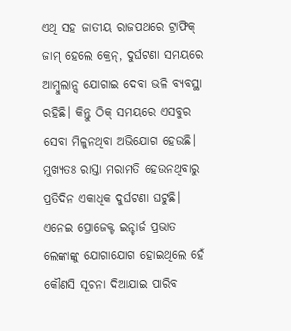ଏଥି ସହ ଜାତୀୟ ରାଜପଥରେ ଟ୍ରାଫିକ୍ ଜାମ୍ ହେଲେ କ୍ରେନ୍, ଦୁର୍ଘଟଣା ସମୟରେ ଆମ୍ବୁଲାନ୍ସ ଯୋଗାଇ ଦେବା ଭଳି ବ୍ୟବସ୍ଥା ରହିଛି। କିନ୍ତୁ ଠିକ୍ ସମୟରେ ଏସବୁର ସେବା ମିଳୁନଥିବା ଅଭିଯୋଗ ହେଉଛି। ମୁଖ୍ୟତଃ ରାସ୍ତା ମରାମତି ହେଉନଥିବାରୁ ପ୍ରତିଦିନ ଏକାଧିକ ଦୁର୍ଘଟଣା ଘଟୁଛି। ଏନେଇ ପ୍ରୋଜେକ୍ଟ ଇନ୍ଚାର୍ଜ ପ୍ରଭାତ ଲେଙ୍କାଙ୍କୁ ଯୋଗାଯୋଗ ହୋଇଥିଲେ ହେଁ କୌଣସି ସୂଚନା ଦିଆଯାଇ ପାରିବ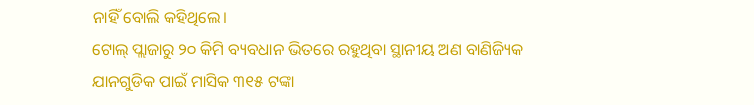ନାହିଁ ବୋଲି କହିଥିଲେ।
ଟୋଲ୍ ପ୍ଲାଜାରୁ ୨୦ କିମି ବ୍ୟବଧାନ ଭିତରେ ରହୁଥିବା ସ୍ଥାନୀୟ ଅଣ ବାଣିଜ୍ୟିକ ଯାନଗୁଡିକ ପାଇଁ ମାସିକ ୩୧୫ ଟଙ୍କା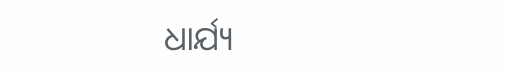ଧାର୍ଯ୍ୟ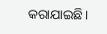କରାଯାଇଛି।